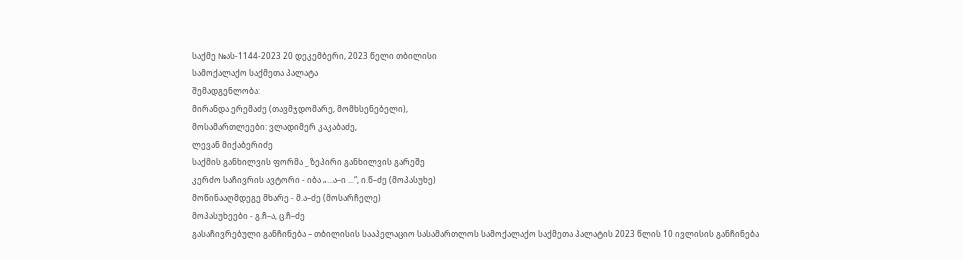საქმე №ას-1144-2023 20 დეკემბერი, 2023 წელი თბილისი
სამოქალაქო საქმეთა პალატა
შემადგენლობა:
მირანდა ერემაძე (თავმჯდომარე, მომხსენებელი),
მოსამართლეები: ვლადიმერ კაკაბაძე,
ლევან მიქაბერიძე
საქმის განხილვის ფორმა _ ზეპირი განხილვის გარეშე
კერძო საჩივრის ავტორი - იბა „...ა–ი ...“, ი.წ–ძე (მოპასუხე)
მოწინააღმდეგე მხარე - მ.ა–ძე (მოსარჩელე)
მოპასუხეები - გ.ჩ–ა, ც.ჩ–ძე
გასაჩივრებული განჩინება – თბილისის სააპელაციო სასამართლოს სამოქალაქო საქმეთა პალატის 2023 წლის 10 ივლისის განჩინება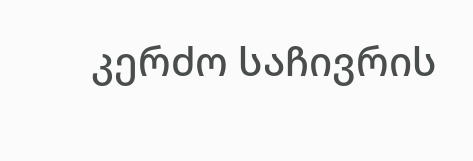კერძო საჩივრის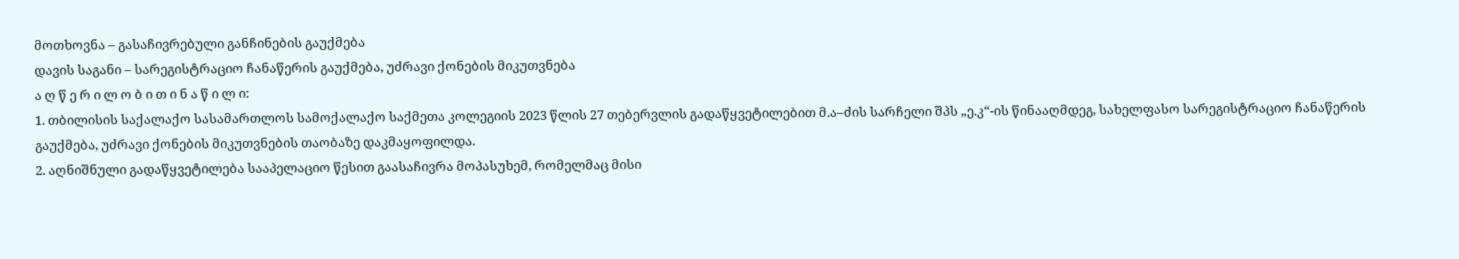მოთხოვნა – გასაჩივრებული განჩინების გაუქმება
დავის საგანი – სარეგისტრაციო ჩანაწერის გაუქმება, უძრავი ქონების მიკუთვნება
ა ღ წ ე რ ი ლ ო ბ ი თ ი ნ ა წ ი ლ ი:
1. თბილისის საქალაქო სასამართლოს სამოქალაქო საქმეთა კოლეგიის 2023 წლის 27 თებერვლის გადაწყვეტილებით მ.ა–ძის სარჩელი შპს „ე.კ“-ის წინააღმდეგ, სახელფასო სარეგისტრაციო ჩანაწერის გაუქმება, უძრავი ქონების მიკუთვნების თაობაზე დაკმაყოფილდა.
2. აღნიშნული გადაწყვეტილება სააპელაციო წესით გაასაჩივრა მოპასუხემ, რომელმაც მისი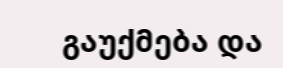გაუქმება და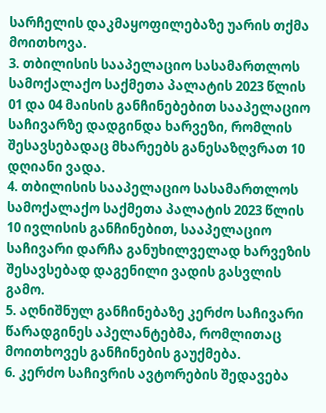სარჩელის დაკმაყოფილებაზე უარის თქმა მოითხოვა.
3. თბილისის სააპელაციო სასამართლოს სამოქალაქო საქმეთა პალატის 2023 წლის 01 და 04 მაისის განჩინებებით სააპელაციო საჩივარზე დადგინდა ხარვეზი, რომლის შესავსებადაც მხარეებს განესაზღვრათ 10 დღიანი ვადა.
4. თბილისის სააპელაციო სასამართლოს სამოქალაქო საქმეთა პალატის 2023 წლის 10 ივლისის განჩინებით, სააპელაციო საჩივარი დარჩა განუხილველად ხარვეზის შესავსებად დაგენილი ვადის გასვლის გამო.
5. აღნიშნულ განჩინებაზე კერძო საჩივარი წარადგინეს აპელანტებმა, რომლითაც მოითხოვეს განჩინების გაუქმება.
6. კერძო საჩივრის ავტორების შედავება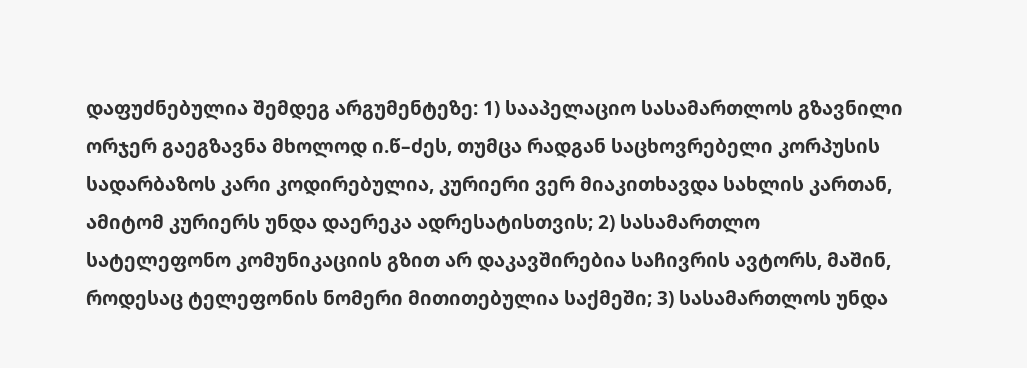დაფუძნებულია შემდეგ არგუმენტეზე: 1) სააპელაციო სასამართლოს გზავნილი ორჯერ გაეგზავნა მხოლოდ ი.წ–ძეს, თუმცა რადგან საცხოვრებელი კორპუსის სადარბაზოს კარი კოდირებულია, კურიერი ვერ მიაკითხავდა სახლის კართან, ამიტომ კურიერს უნდა დაერეკა ადრესატისთვის; 2) სასამართლო სატელეფონო კომუნიკაციის გზით არ დაკავშირებია საჩივრის ავტორს, მაშინ, როდესაც ტელეფონის ნომერი მითითებულია საქმეში; 3) სასამართლოს უნდა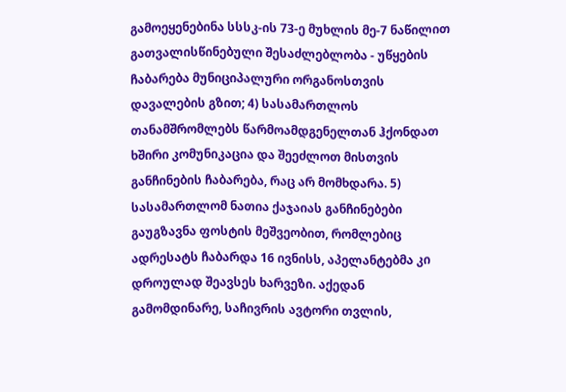გამოეყენებინა სსსკ-ის 73-ე მუხლის მე-7 ნაწილით გათვალისწინებული შესაძლებლობა - უწყების ჩაბარება მუნიციპალური ორგანოსთვის დავალების გზით; 4) სასამართლოს თანამშრომლებს წარმოამდგენელთან ჰქონდათ ხშირი კომუნიკაცია და შეეძლოთ მისთვის განჩინების ჩაბარება, რაც არ მომხდარა. 5) სასამართლომ ნათია ქაჯაიას განჩინებები გაუგზავნა ფოსტის მეშვეობით, რომლებიც ადრესატს ჩაბარდა 16 ივნისს, აპელანტებმა კი დროულად შეავსეს ხარვეზი. აქედან გამომდინარე, საჩივრის ავტორი თვლის,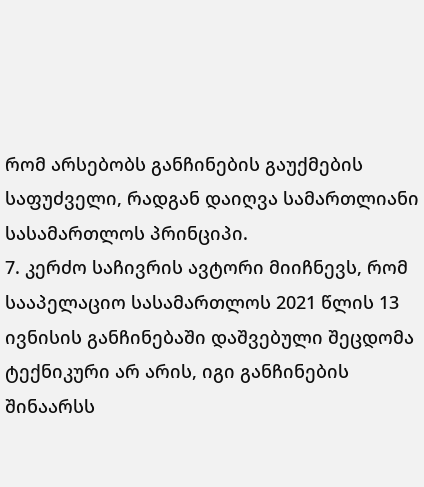რომ არსებობს განჩინების გაუქმების საფუძველი, რადგან დაიღვა სამართლიანი სასამართლოს პრინციპი.
7. კერძო საჩივრის ავტორი მიიჩნევს, რომ სააპელაციო სასამართლოს 2021 წლის 13 ივნისის განჩინებაში დაშვებული შეცდომა ტექნიკური არ არის, იგი განჩინების შინაარსს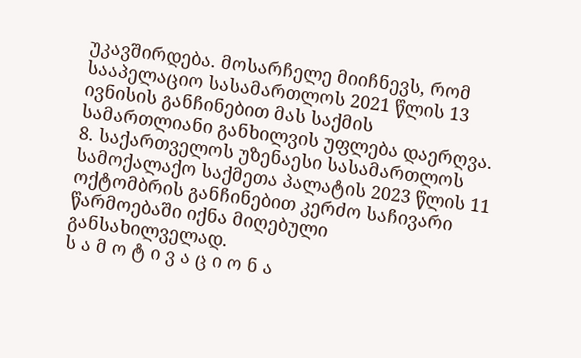უკავშირდება. მოსარჩელე მიიჩნევს, რომ სააპელაციო სასამართლოს 2021 წლის 13 ივნისის განჩინებით მას საქმის სამართლიანი განხილვის უფლება დაერღვა.
8. საქართველოს უზენაესი სასამართლოს სამოქალაქო საქმეთა პალატის 2023 წლის 11 ოქტომბრის განჩინებით კერძო საჩივარი წარმოებაში იქნა მიღებული განსახილველად.
ს ა მ ო ტ ი ვ ა ც ი ო ნ ა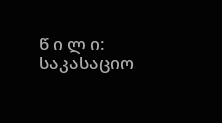წ ი ლ ი:
საკასაციო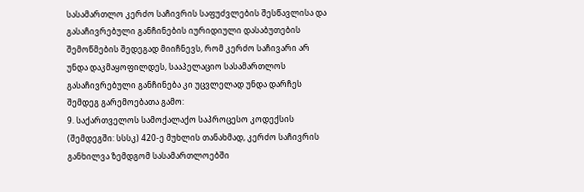სასამართლო კერძო საჩივრის საფუძვლების შესწავლისა და გასაჩივრებული განჩინების იურიდიული დასაბუთების შემოწმების შედეგად მიიჩნევს, რომ კერძო საჩივარი არ უნდა დაკმაყოფილდეს, სააპელაციო სასამართლოს გასაჩივრებული განჩინება კი უცვლელად უნდა დარჩეს შემდეგ გარემოებათა გამო:
9. საქართველოს სამოქალაქო საპროცესო კოდექსის (შემდეგში: სსსკ) 420-ე მუხლის თანახმად, კერძო საჩივრის განხილვა ზემდგომ სასამართლოებში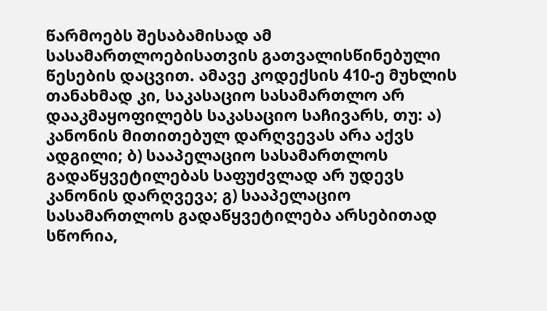წარმოებს შესაბამისად ამ სასამართლოებისათვის გათვალისწინებული წესების დაცვით. ამავე კოდექსის 410-ე მუხლის თანახმად კი, საკასაციო სასამართლო არ დააკმაყოფილებს საკასაციო საჩივარს, თუ: ა) კანონის მითითებულ დარღვევას არა აქვს ადგილი; ბ) სააპელაციო სასამართლოს გადაწყვეტილებას საფუძვლად არ უდევს კანონის დარღვევა; გ) სააპელაციო სასამართლოს გადაწყვეტილება არსებითად სწორია,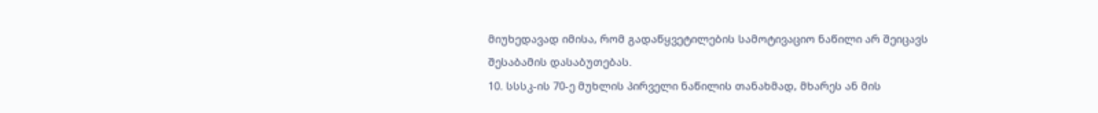მიუხედავად იმისა, რომ გადაწყვეტილების სამოტივაციო ნაწილი არ შეიცავს შესაბამის დასაბუთებას.
10. სსსკ-ის 70-ე მუხლის პირველი ნაწილის თანახმად, მხარეს ან მის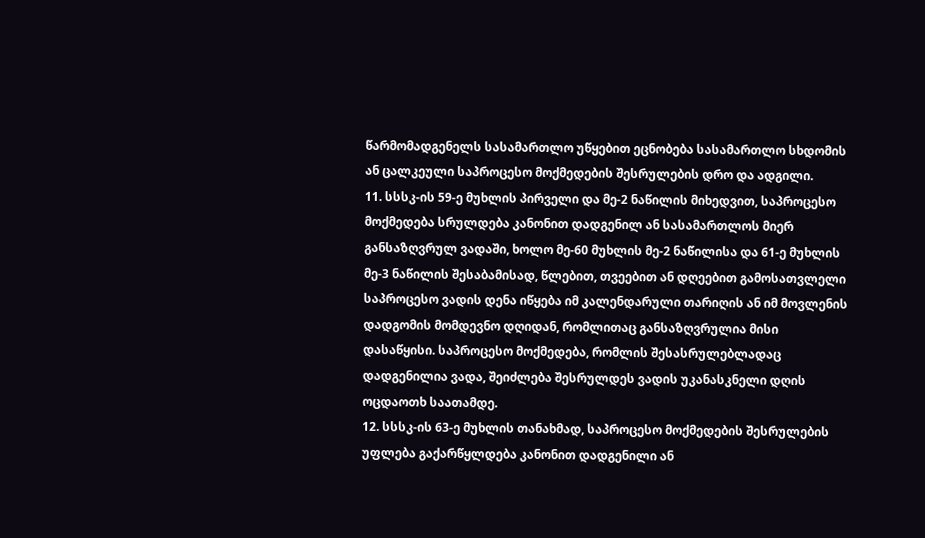წარმომადგენელს სასამართლო უწყებით ეცნობება სასამართლო სხდომის ან ცალკეული საპროცესო მოქმედების შესრულების დრო და ადგილი.
11. სსსკ-ის 59-ე მუხლის პირველი და მე-2 ნაწილის მიხედვით, საპროცესო მოქმედება სრულდება კანონით დადგენილ ან სასამართლოს მიერ განსაზღვრულ ვადაში, ხოლო მე-60 მუხლის მე-2 ნაწილისა და 61-ე მუხლის მე-3 ნაწილის შესაბამისად, წლებით, თვეებით ან დღეებით გამოსათვლელი საპროცესო ვადის დენა იწყება იმ კალენდარული თარიღის ან იმ მოვლენის დადგომის მომდევნო დღიდან, რომლითაც განსაზღვრულია მისი დასაწყისი. საპროცესო მოქმედება, რომლის შესასრულებლადაც დადგენილია ვადა, შეიძლება შესრულდეს ვადის უკანასკნელი დღის ოცდაოთხ საათამდე.
12. სსსკ-ის 63-ე მუხლის თანახმად, საპროცესო მოქმედების შესრულების უფლება გაქარწყლდება კანონით დადგენილი ან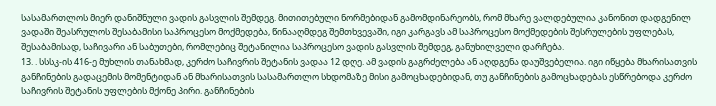სასამართლოს მიერ დანიშნული ვადის გასვლის შემდეგ. მითითებული ნორმებიდან გამომდინარეობს, რომ მხარე ვალდებულია კანონით დადგენილ ვადაში შეასრულოს შესაბამისი საპროცესო მოქმედება, წინააღმდეგ შემთხვევაში, იგი კარგავს ამ საპროცესო მოქმედების შესრულების უფლებას, შესაბამისად, საჩივარი ან საბუთები, რომლებიც შეტანილია საპროცესო ვადის გასვლის შემდეგ, განუხილველი დარჩება.
13. . სსსკ-ის 416-ე მუხლის თანახმად, კერძო საჩივრის შეტანის ვადაა 12 დღე. ამ ვადის გაგრძელება ან აღდგენა დაუშვებელია. იგი იწყება მხარისათვის განჩინების გადაცემის მომენტიდან ან მხარისათვის სასამართლო სხდომაზე მისი გამოცხადებიდან, თუ განჩინების გამოცხადებას ესწრებოდა კერძო საჩივრის შეტანის უფლების მქონე პირი. განჩინების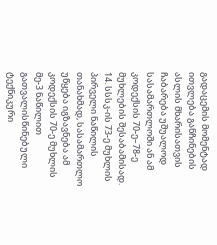გადაცემის მომენტად ითვლება განჩინების ასლის მხარისათვის ჩაბარება უშუალოდ სასამართლოში ან ამ კოდექსის 70-ე–78-ე მუხლების შესაბამისად.
14. სსსკ-ის 73-ე მუხლის პირველი ნაწილის თანახმად, სასამართლო უწყება იგზავნება ამ კოდექსის 70-ე მუხლის მე-3 ნაწილით გათვალისწინებული ტექნიკური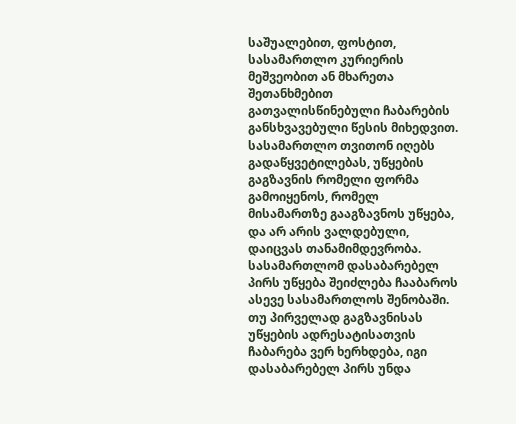საშუალებით, ფოსტით, სასამართლო კურიერის მეშვეობით ან მხარეთა შეთანხმებით გათვალისწინებული ჩაბარების განსხვავებული წესის მიხედვით. სასამართლო თვითონ იღებს გადაწყვეტილებას, უწყების გაგზავნის რომელი ფორმა გამოიყენოს, რომელ მისამართზე გააგზავნოს უწყება, და არ არის ვალდებული, დაიცვას თანამიმდევრობა. სასამართლომ დასაბარებელ პირს უწყება შეიძლება ჩააბაროს ასევე სასამართლოს შენობაში. თუ პირველად გაგზავნისას უწყების ადრესატისათვის ჩაბარება ვერ ხერხდება, იგი დასაბარებელ პირს უნდა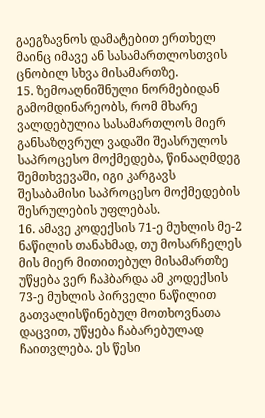გაეგზავნოს დამატებით ერთხელ მაინც იმავე ან სასამართლოსთვის ცნობილ სხვა მისამართზე.
15. ზემოაღნიშნული ნორმებიდან გამომდინარეობს, რომ მხარე ვალდებულია სასამართლოს მიერ განსაზღვრულ ვადაში შეასრულოს საპროცესო მოქმედება, წინააღმდეგ შემთხვევაში, იგი კარგავს შესაბამისი საპროცესო მოქმედების შესრულების უფლებას.
16. ამავე კოდექსის 71-ე მუხლის მე-2 ნაწილის თანახმად, თუ მოსარჩელეს მის მიერ მითითებულ მისამართზე უწყება ვერ ჩაჰბარდა ამ კოდექსის 73-ე მუხლის პირველი ნაწილით გათვალისწინებულ მოთხოვნათა დაცვით, უწყება ჩაბარებულად ჩაითვლება. ეს წესი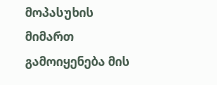მოპასუხის მიმართ გამოიყენება მის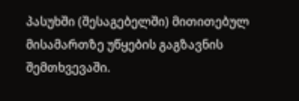პასუხში (შესაგებელში) მითითებულ მისამართზე უწყების გაგზავნის შემთხვევაში.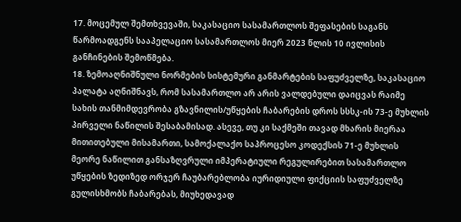17. მოცემულ შემთხვევაში, საკასაციო სასამართლოს შეფასების საგანს წარმოადგენს სააპელაციო სასამართლოს მიერ 2023 წლის 10 ივლისის განჩინების შემოწმება.
18. ზემოაღნიშნული ნორმების სისტემური განმარტების საფუძველზე, საკასაციო პალატა აღნიშნავს, რომ სასამართლო არ არის ვალდებული დაიცვას რაიმე სახის თანმიმდევრობა გზავნილის/უწყების ჩაბარების დროს სსსკ-ის 73-ე მუხლის პირველი ნაწილის შესაბამისად. ასევე, თუ კი საქმეში თავად მხარის მიერაა მითითებული მისამართი, სამოქალაქო საპროცესო კოდექსის 71-ე მუხლის მეორე ნაწილით განსაზღვრული იმპერატიული რეგულირებით სასამართლო უწყების ზედიზედ ორჯერ ჩაუბარებლობა იურიდიული ფიქციის საფუძველზე გულისხმობს ჩაბარებას, მიუხედავად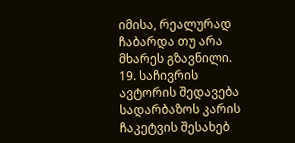იმისა, რეალურად ჩაბარდა თუ არა მხარეს გზავნილი.
19. საჩივრის ავტორის შედავება სადარბაზოს კარის ჩაკეტვის შესახებ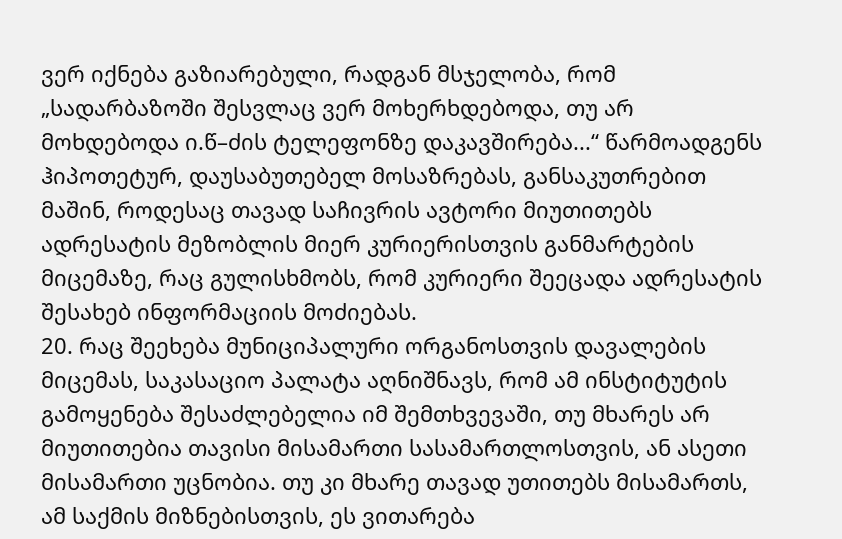ვერ იქნება გაზიარებული, რადგან მსჯელობა, რომ „სადარბაზოში შესვლაც ვერ მოხერხდებოდა, თუ არ მოხდებოდა ი.წ–ძის ტელეფონზე დაკავშირება...“ წარმოადგენს ჰიპოთეტურ, დაუსაბუთებელ მოსაზრებას, განსაკუთრებით მაშინ, როდესაც თავად საჩივრის ავტორი მიუთითებს ადრესატის მეზობლის მიერ კურიერისთვის განმარტების მიცემაზე, რაც გულისხმობს, რომ კურიერი შეეცადა ადრესატის შესახებ ინფორმაციის მოძიებას.
20. რაც შეეხება მუნიციპალური ორგანოსთვის დავალების მიცემას, საკასაციო პალატა აღნიშნავს, რომ ამ ინსტიტუტის გამოყენება შესაძლებელია იმ შემთხვევაში, თუ მხარეს არ მიუთითებია თავისი მისამართი სასამართლოსთვის, ან ასეთი მისამართი უცნობია. თუ კი მხარე თავად უთითებს მისამართს, ამ საქმის მიზნებისთვის, ეს ვითარება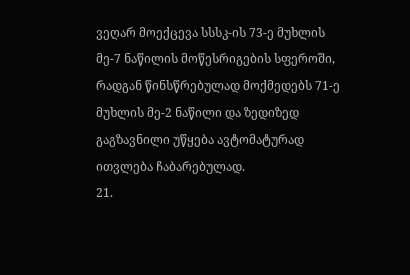ვეღარ მოექცევა სსსკ-ის 73-ე მუხლის მე-7 ნაწილის მოწესრიგების სფეროში, რადგან წინსწრებულად მოქმედებს 71-ე მუხლის მე-2 ნაწილი და ზედიზედ გაგზავნილი უწყება ავტომატურად ითვლება ჩაბარებულად.
21.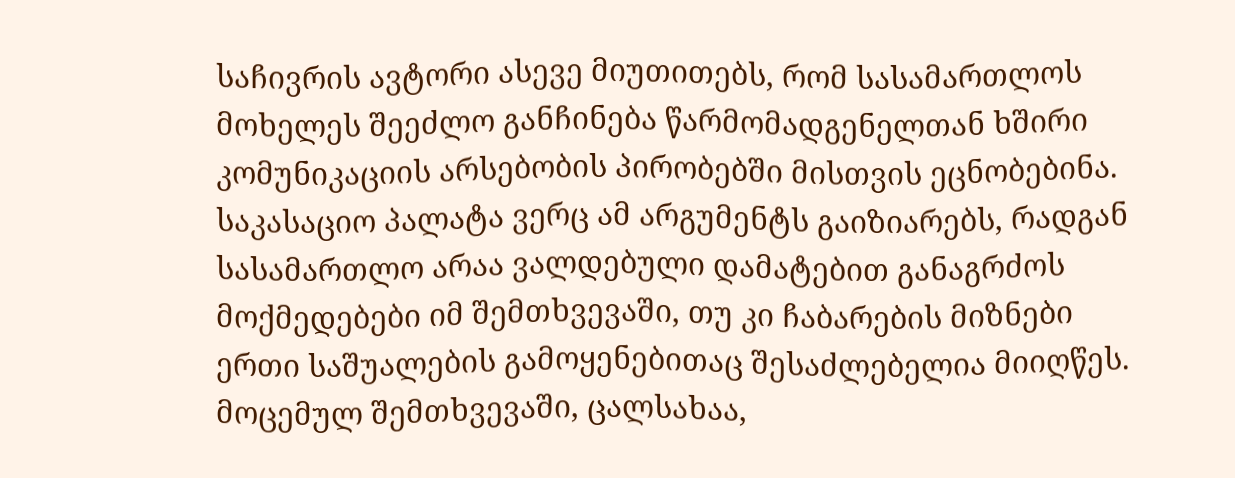საჩივრის ავტორი ასევე მიუთითებს, რომ სასამართლოს მოხელეს შეეძლო განჩინება წარმომადგენელთან ხშირი კომუნიკაციის არსებობის პირობებში მისთვის ეცნობებინა. საკასაციო პალატა ვერც ამ არგუმენტს გაიზიარებს, რადგან სასამართლო არაა ვალდებული დამატებით განაგრძოს მოქმედებები იმ შემთხვევაში, თუ კი ჩაბარების მიზნები ერთი საშუალების გამოყენებითაც შესაძლებელია მიიღწეს. მოცემულ შემთხვევაში, ცალსახაა,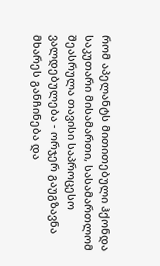რომ აპელანტს მითითებული ჰქონდა საკუთარი მისამართი, სასამართლომ შეასრულა თავისი საპროცესო ვალდებულება - ორჯერ გაუგზავნა მხარეს განჩინება და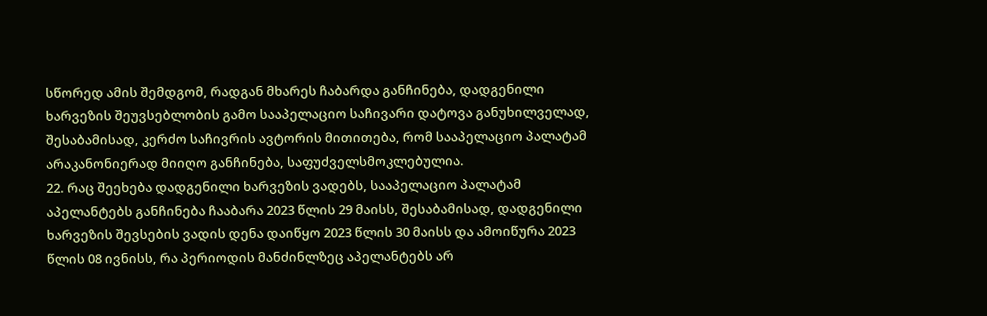სწორედ ამის შემდგომ, რადგან მხარეს ჩაბარდა განჩინება, დადგენილი ხარვეზის შეუვსებლობის გამო სააპელაციო საჩივარი დატოვა განუხილველად, შესაბამისად, კერძო საჩივრის ავტორის მითითება, რომ სააპელაციო პალატამ არაკანონიერად მიიღო განჩინება, საფუძველსმოკლებულია.
22. რაც შეეხება დადგენილი ხარვეზის ვადებს, სააპელაციო პალატამ აპელანტებს განჩინება ჩააბარა 2023 წლის 29 მაისს, შესაბამისად, დადგენილი ხარვეზის შევსების ვადის დენა დაიწყო 2023 წლის 30 მაისს და ამოიწურა 2023 წლის 08 ივნისს, რა პერიოდის მანძინლზეც აპელანტებს არ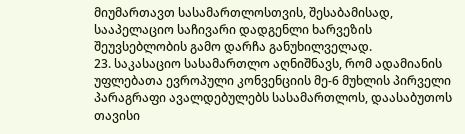მიუმართავთ სასამართლოსთვის, შესაბამისად, სააპელაციო საჩივარი დადგენლი ხარვეზის შეუვსებლობის გამო დარჩა განუხილველად.
23. საკასაციო სასამართლო აღნიშნავს, რომ ადამიანის უფლებათა ევროპული კონვენციის მე-6 მუხლის პირველი პარაგრაფი ავალდებულებს სასამართლოს, დაასაბუთოს თავისი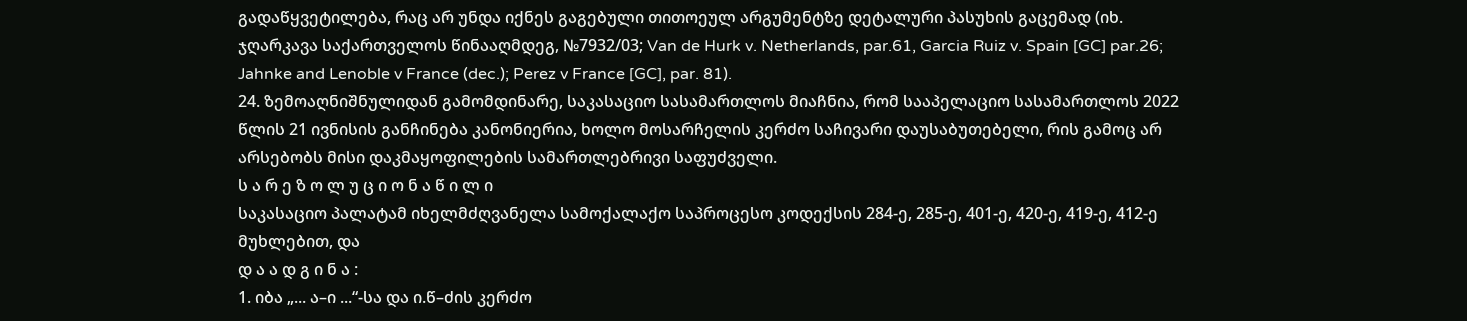გადაწყვეტილება, რაც არ უნდა იქნეს გაგებული თითოეულ არგუმენტზე დეტალური პასუხის გაცემად (იხ. ჯღარკავა საქართველოს წინააღმდეგ, №7932/03; Van de Hurk v. Netherlands, par.61, Garcia Ruiz v. Spain [GC] par.26; Jahnke and Lenoble v France (dec.); Perez v France [GC], par. 81).
24. ზემოაღნიშნულიდან გამომდინარე, საკასაციო სასამართლოს მიაჩნია, რომ სააპელაციო სასამართლოს 2022 წლის 21 ივნისის განჩინება კანონიერია, ხოლო მოსარჩელის კერძო საჩივარი დაუსაბუთებელი, რის გამოც არ არსებობს მისი დაკმაყოფილების სამართლებრივი საფუძველი.
ს ა რ ე ზ ო ლ უ ც ი ო ნ ა წ ი ლ ი
საკასაციო პალატამ იხელმძღვანელა სამოქალაქო საპროცესო კოდექსის 284-ე, 285-ე, 401-ე, 420-ე, 419-ე, 412-ე მუხლებით, და
დ ა ა დ გ ი ნ ა :
1. იბა „... ა–ი ...“-სა და ი.წ–ძის კერძო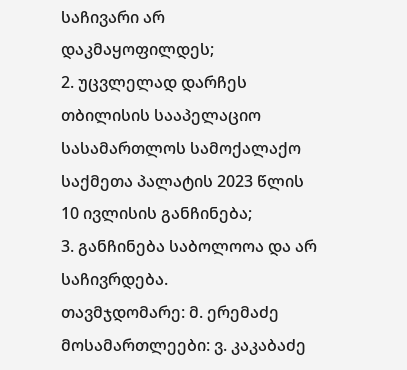საჩივარი არ დაკმაყოფილდეს;
2. უცვლელად დარჩეს თბილისის სააპელაციო სასამართლოს სამოქალაქო საქმეთა პალატის 2023 წლის 10 ივლისის განჩინება;
3. განჩინება საბოლოოა და არ საჩივრდება.
თავმჯდომარე: მ. ერემაძე
მოსამართლეები: ვ. კაკაბაძე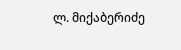ლ. მიქაბერიძე